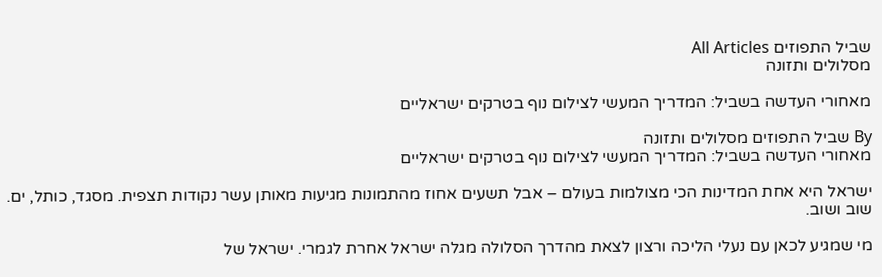שביל התפוזים All Articles
מסלולים ותזונה

מאחורי העדשה בשביל: המדריך המעשי לצילום נוף בטרקים ישראליים

By שביל התפוזים מסלולים ותזונה
מאחורי העדשה בשביל: המדריך המעשי לצילום נוף בטרקים ישראליים

ישראל היא אחת המדינות הכי מצולמות בעולם – אבל תשעים אחוז מהתמונות מגיעות מאותן עשר נקודות תצפית. מסגד, כותל, ים. שוב ושוב.

מי שמגיע לכאן עם נעלי הליכה ורצון לצאת מהדרך הסלולה מגלה ישראל אחרת לגמרי. ישראל של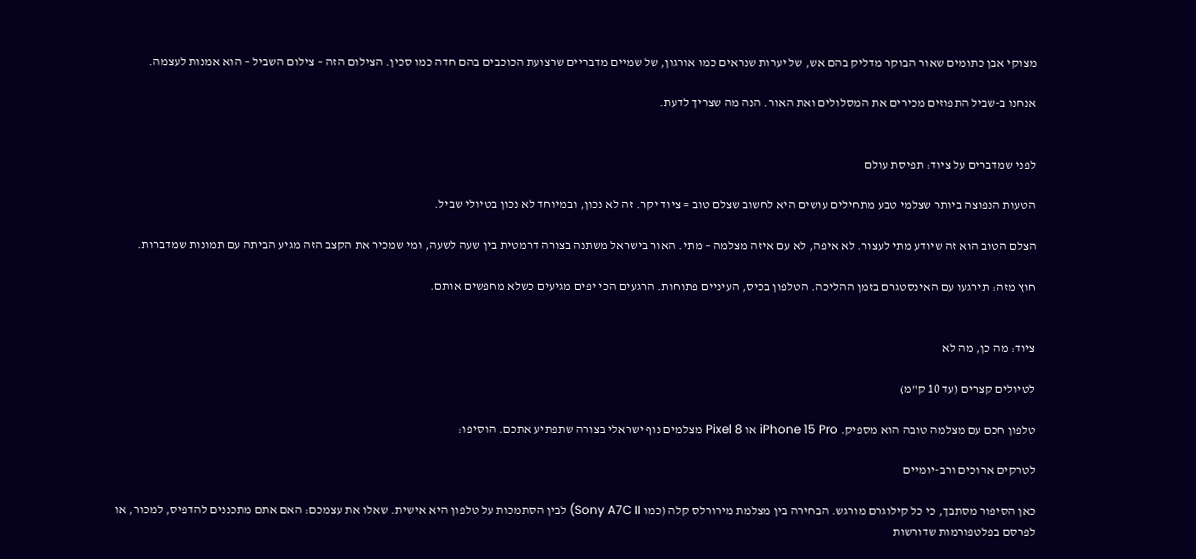מצוקי אבן כתומים שאור הבוקר מדליק בהם אש, של יערות שנראים כמו אורגון, של שמיים מדבריים שרצועת הכוכבים בהם חדה כמו סכין. הצילום הזה – צילום השביל – הוא אמנות לעצמה.

אנחנו ב-שביל התפוזים מכירים את המסלולים ואת האור. הנה מה שצריך לדעת.


לפני שמדברים על ציוד: תפיסת עולם

הטעות הנפוצה ביותר שצלמי טבע מתחילים עושים היא לחשוב שצלם טוב = ציוד יקר. זה לא נכון, ובמיוחד לא נכון בטיולי שביל.

הצלם הטוב הוא זה שיודע מתי לעצור. לא איפה, לא עם איזה מצלמה – מתי. האור בישראל משתנה בצורה דרמטית בין שעה לשעה, ומי שמכיר את הקצב הזה מגיע הביתה עם תמונות שמדברות.

חוץ מזה: תירגעו עם האינסטגרם בזמן ההליכה. הטלפון בכיס, העיניים פתוחות. הרגעים הכי יפים מגיעים כשלא מחפשים אותם.


ציוד: מה כן, מה לא

לטיולים קצרים (עד 10 ק"מ)

טלפון חכם עם מצלמה טובה הוא מספיק. iPhone 15 Pro או Pixel 8 מצלמים נוף ישראלי בצורה שתפתיע אתכם. הוסיפו:

לטרקים ארוכים ורב-יומיים

כאן הסיפור מסתבך, כי כל קילוגרם מורגש. הבחירה בין מצלמת מירורלס קלה (כמו Sony A7C II) לבין הסתמכות על טלפון היא אישית. שאלו את עצמכם: האם אתם מתכננים להדפיס, למכור, או לפרסם בפלטפורמות שדורשות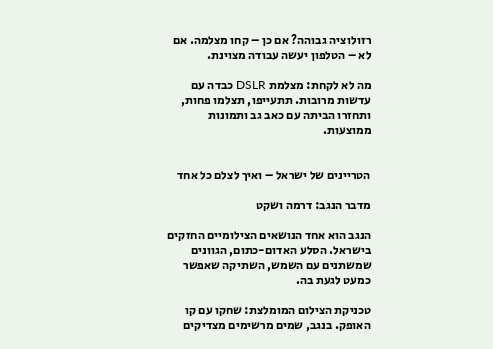רזולוציה גבוהה? אם כן – קחו מצלמה. אם לא – הטלפון יעשה עבודה מצוינת.

מה לא לקחת: מצלמת DSLR כבדה עם עדשות מרובות. תתעייפו, תצלמו פחות, ותחזרו הביתה עם כאב גב ותמונות ממוצעות.


הטריינים של ישראל – ואיך לצלם כל אחד

מדבר הנגב: דרמה ושקט

הנגב הוא אחד הנושאים הצילומיים החזקים בישראל. הסלע האדום-כתום, הגוונים שמשתנים עם השמש, השתיקה שאפשר כמעט לגעת בה.

טכניקת הצילום המומלצת: שחקו עם קו האופק. בנגב, שמים מרשימים מצדיקים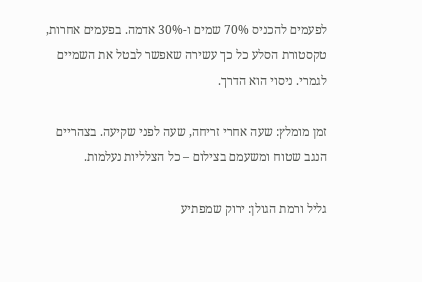לפעמים להכניס 70% שמים ו-30% אדמה. בפעמים אחרות, טקסטורת הסלע כל כך עשירה שאפשר לבטל את השמיים לגמרי. ניסוי הוא הדרך.

זמן מומלץ: שעה אחרי זריחה, שעה לפני שקיעה. בצהריים הנגב שטוח ומשעמם בצילום – כל הצלליות נעלמות.

גליל ורמת הגולן: ירוק שמפתיע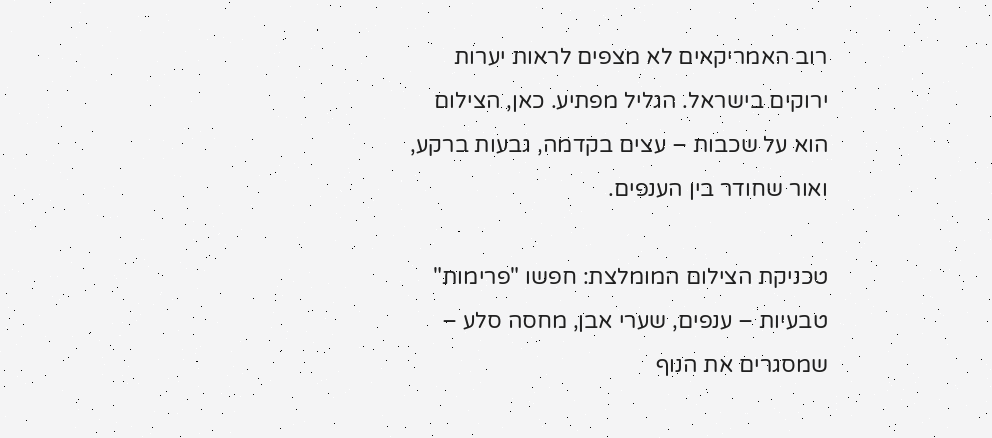רוב האמריקאים לא מצפים לראות יערות ירוקים בישראל. הגליל מפתיע. כאן, הצילום הוא על שכבות – עצים בקדמה, גבעות ברקע, ואור שחודר בין הענפים.

טכניקת הצילום המומלצת: חפשו "פרימות" טבעיות – ענפים, שערי אבן, מחסה סלע – שמסגרים את הנוף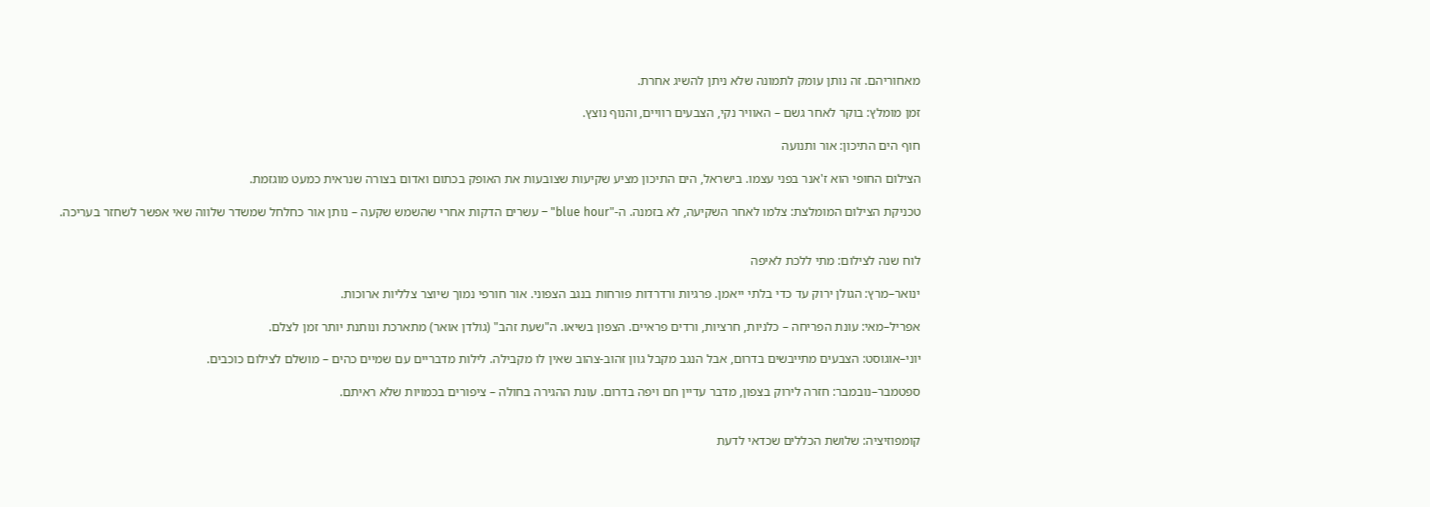מאחוריהם. זה נותן עומק לתמונה שלא ניתן להשיג אחרת.

זמן מומלץ: בוקר לאחר גשם – האוויר נקי, הצבעים רוויים, והנוף נוצץ.

חוף הים התיכון: אור ותנועה

הצילום החופי הוא ז'אנר בפני עצמו. בישראל, הים התיכון מציע שקיעות שצובעות את האופק בכתום ואדום בצורה שנראית כמעט מוגזמת.

טכניקת הצילום המומלצת: צלמו לאחר השקיעה, לא בזמנה. ה-"blue hour" – עשרים הדקות אחרי שהשמש שקעה – נותן אור כחלחל שמשדר שלווה שאי אפשר לשחזר בעריכה.


לוח שנה לצילום: מתי ללכת לאיפה

ינואר–מרץ: הגולן ירוק עד כדי בלתי ייאמן. פרגיות ורדרדות פורחות בנגב הצפוני. אור חורפי נמוך שיוצר צלליות ארוכות.

אפריל–מאי: עונת הפריחה – כלניות, חרציות, ורדים פראיים. הצפון בשיאו. ה"שעת זהב" (גולדן אואר) מתארכת ונותנת יותר זמן לצלם.

יוני–אוגוסט: הצבעים מתייבשים בדרום, אבל הנגב מקבל גוון זהוב-צהוב שאין לו מקבילה. לילות מדבריים עם שמיים כהים – מושלם לצילום כוכבים.

ספטמבר–נובמבר: חזרה לירוק בצפון, מדבר עדיין חם ויפה בדרום. עונת ההגירה בחולה – ציפורים בכמויות שלא ראיתם.


קומפוזיציה: שלושת הכללים שכדאי לדעת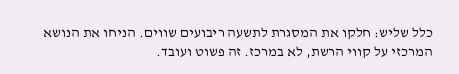כלל שליש: חלקו את המסגרת לתשעה ריבועים שווים. הניחו את הנושא המרכזי על קווי הרשת, לא במרכז. זה פשוט ועובד.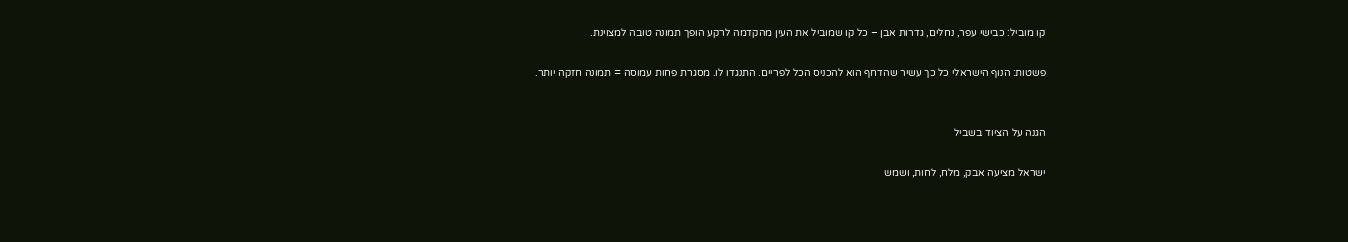קו מוביל: כבישי עפר, נחלים, גדרות אבן – כל קו שמוביל את העין מהקדמה לרקע הופך תמונה טובה למצוינת.

פשטות: הנוף הישראלי כל כך עשיר שהדחף הוא להכניס הכל לפריים. התנגדו לו. מסגרת פחות עמוסה = תמונה חזקה יותר.


הגנה על הציוד בשביל

ישראל מציעה אבק, מלח, לחות, ושמש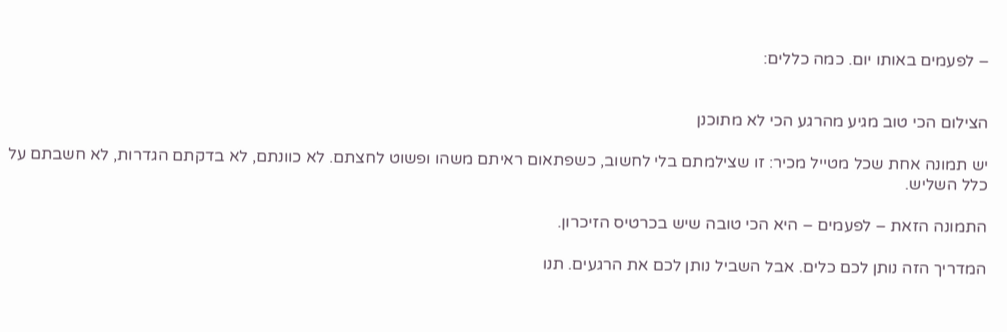– לפעמים באותו יום. כמה כללים:


הצילום הכי טוב מגיע מהרגע הכי לא מתוכנן

יש תמונה אחת שכל מטייל מכיר: זו שצילמתם בלי לחשוב, כשפתאום ראיתם משהו ופשוט לחצתם. לא כוונתם, לא בדקתם הגדרות, לא חשבתם על כלל השליש.

התמונה הזאת – לפעמים – היא הכי טובה שיש בכרטיס הזיכרון.

המדריך הזה נותן לכם כלים. אבל השביל נותן לכם את הרגעים. תנו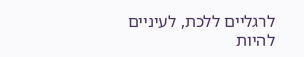לרגליים ללכת, לעיניים להיות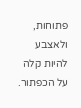פתוחות, ולאצבע להיות קלה על הכפתור.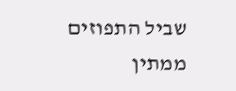שביל התפוזים ממתין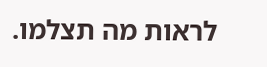לראות מה תצלמו.